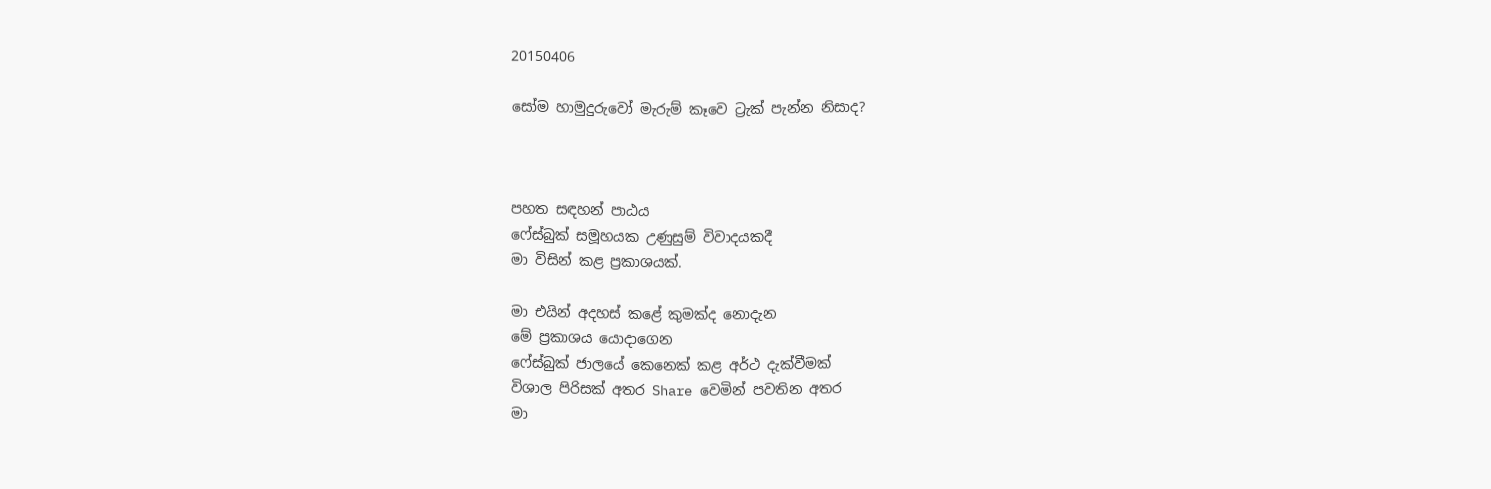20150406

සෝම හාමුදුරුවෝ මැරුම් කෑවෙ ට්‍රැක් පැන්න නිසාද?



පහත සඳහන් පාඨය
ෆේස්බුක් සමූහයක උණුසුම් විවාදයකදී
මා විසින් කළ ප්‍රකාශයක්.

මා එයින් අදහස් කළේ කුමක්ද නොදැන
මේ ප්‍රකාශය යොදාගෙන
ෆේස්බුක් ජාලයේ කෙනෙක් කළ අර්ථ දැක්වීමක්
විශාල පිරිසක් අතර Share වෙමින් පවතින අතර
මා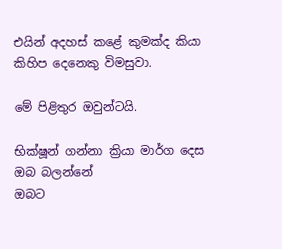එයින් අදහස් කළේ කුමක්ද කියා
කිහිප දෙනෙකු විමසුවා.

මේ පිළිතුර ඔවුන්ටයි.

භික්ෂූන් ගන්නා ක්‍රියා මාර්ග දෙස ඔබ බලන්නේ
ඔබට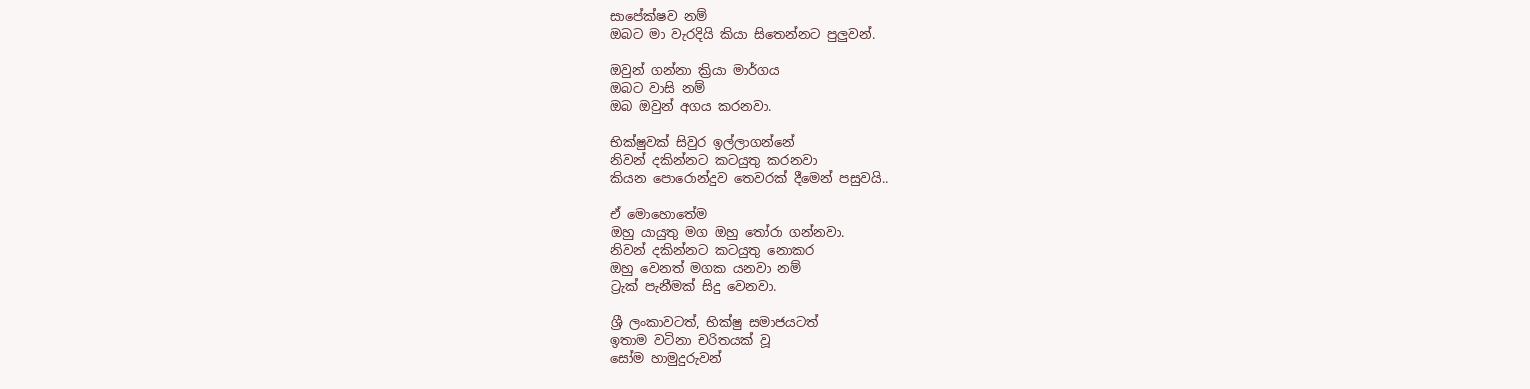සාපේක්ෂව නම්
ඔබට මා වැරදියි කියා සිතෙන්නට පුලුවන්.

ඔවුන් ගන්නා ක්‍රියා මාර්ගය
ඔබට වාසි නම්
ඔබ ඔවුන් අගය කරනවා.

භික්ෂුවක් සිවුර ඉල්ලාගන්නේ
නිවන් දකින්නට කටයුතු කරනවා
කියන පොරොන්දුව තෙවරක් දීමෙන් පසුවයි..

ඒ මොහොතේම
ඔහු යායුතු මග ඔහු තෝරා ගන්නවා.
නිවන් දකින්නට කටයුතු නොකර
ඔහු වෙනත් මගක යනවා නම්
ට්‍රැක් පැනීමක් සිදු වෙනවා.

ශ්‍රී ලංකාවටත්, භික්ෂු සමාජයටත්
ඉතාම වටිනා චරිතයක් වූ
සෝම හාමුදුරුවන්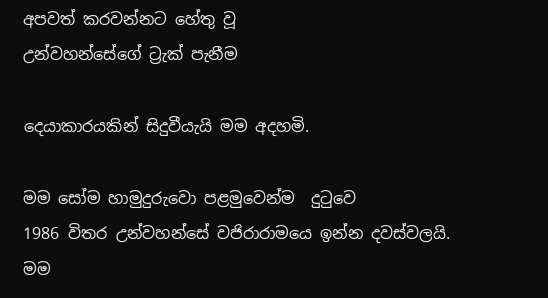අපවත් කරවන්නට හේතු වූ
උන්වහන්සේගේ ට්‍රැක් පැනීම

දෙයාකාරයකින් සිදුවීයැයි මම අදහමි.

මම සෝම හාමුදුරුවො පළමුවෙන්ම  දුටුවෙ
1986 විතර උන්වහන්සේ වජිරාරාමයෙ ඉන්න දවස්වලයි.
මම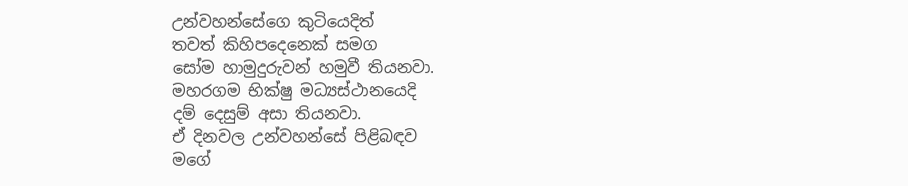උන්වහන්සේගෙ කුටියෙදිත්
තවත් කිහිපදෙනෙක් සමග
සෝම හාමුදුරුවන් හමුවී තියනවා.
මහරගම භික්ෂු මධ්‍යස්ථානයෙදි
දම් දෙසුම් අසා තියනවා.
ඒ දිනවල උන්වහන්සේ පිළිබඳව
මගේ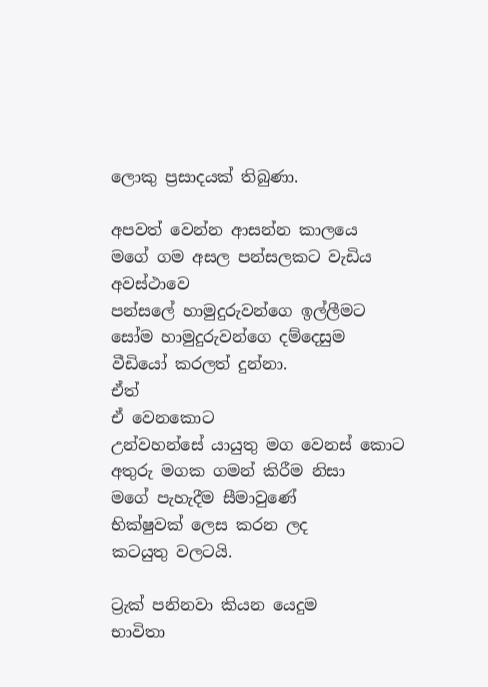ලොකු ප්‍රසාදයක් තිබුණා.

අපවත් වෙන්න ආසන්න කාලයෙ
මගේ ගම අසල පන්සලකට වැඩිය අවස්ථාවෙ
පන්සලේ හාමුදුරුවන්ගෙ ඉල්ලීමට
සෝම හාමුදුරුවන්ගෙ දම්දෙසුම
වීඩියෝ කරලත් දුන්නා.
ඒත්
ඒ වෙනකොට
උන්වහන්සේ යායුතු මග වෙනස් කොට
අතුරු මගක ගමන් කිරීම නිසා
මගේ පැහැදීම සීමාවුණේ
භික්ෂුවක් ලෙස කරන ලද
කටයුතු වලටයි.

ට්‍රැක් පනිනවා කියන යෙදුම
භාවිතා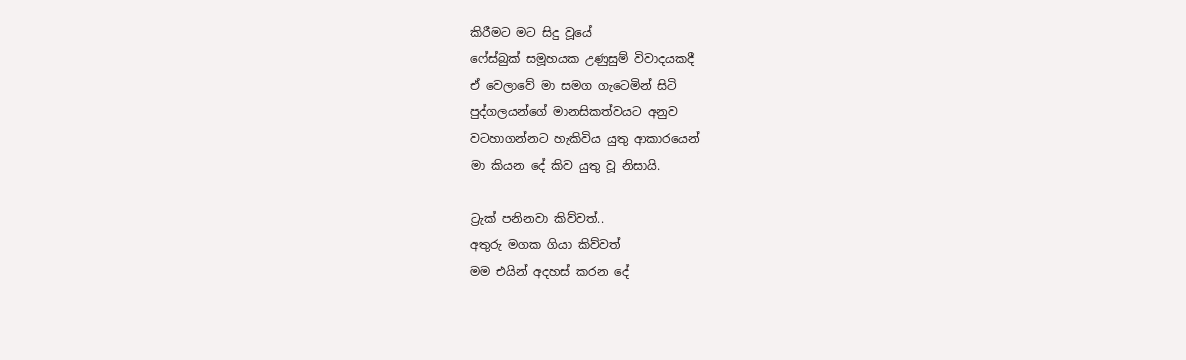කිරීමට මට සිදු වූයේ
ෆේස්බුක් සමූහයක උණුසුම් විවාදයකදී
ඒ වෙලාවේ මා සමග ගැටෙමින් සිටි
පුද්ගලයන්ගේ මානසිකත්වයට අනුව
වටහාගන්නට හැකිවිය යුතු ආකාරයෙන්
මා කියන දේ කිව යුතු වූ නිසායි.

ට්‍රැක් පනිනවා කිව්වත්..
අතුරු මගක ගියා කිව්වත්
මම එයින් අදහස් කරන දේ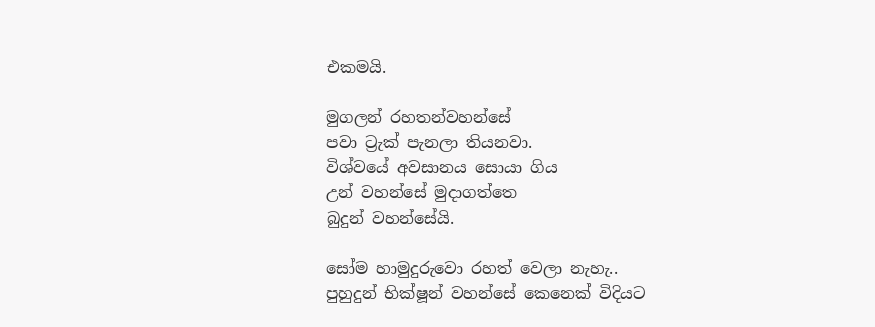එකමයි.

මුගලන් රහතන්වහන්සේ
පවා ට්‍රැක් පැනලා තියනවා.
විශ්වයේ අවසානය සොයා ගිය
උන් වහන්සේ මුදාගත්තෙ
බුදුන් වහන්සේයි.

සෝම හාමුදුරුවො රහත් වෙලා නැහැ..
පුහුදුන් භික්ෂූන් වහන්සේ කෙනෙක් විදියට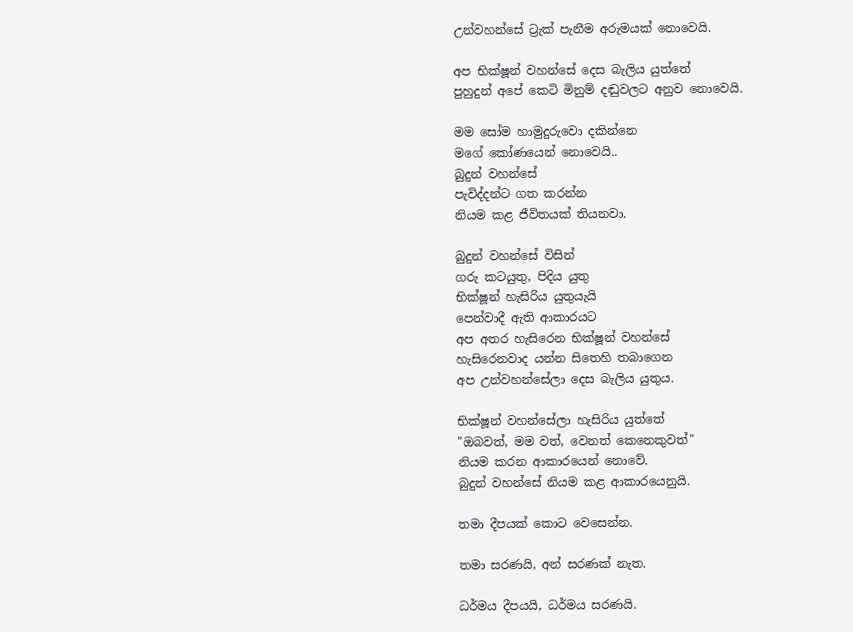උන්වහන්සේ ට්‍රැක් පැනීම අරුමයක් නොවෙයි.

අප භික්ෂූන් වහන්සේ දෙස බැලිය යුත්තේ
පුහුදුන් අපේ කෙටි මිනුම් දඬුවලට අනුව නොවෙයි.

මම සෝම හාමුදුරුවො දකින්නෙ
මගේ කෝණයෙන් නොවෙයි..
බුදුන් වහන්සේ
පැවිද්දන්ට ගත කරන්න
නියම කළ ජීවිතයක් තියනවා.

බුදුන් වහන්සේ විසින්
ගරු කටයුතු, පිදිය යුතු
භික්ෂූන් හැසිරිය යුතුයැයි
පෙන්වාදී ඇති ආකාරයට
අප අතර හැසිරෙන භික්ෂූන් වහන්සේ
හැසිරෙනවාද යන්න සිතෙහි තබාගෙන
අප උන්වහන්සේලා දෙස බැලිය යුතුය.

භික්ෂූන් වහන්සේලා හැසිරිය යුත්තේ
"ඔබවත්, මම වත්, වෙනත් කෙනෙකුවත්"
නියම කරන ආකාරයෙන් නොවේ.
බුදුන් වහන්සේ නියම කළ ආකාරයෙනුයි.

තමා දීපයක් කොට වෙසෙන්න.

තමා සරණයි, අන් සරණක් නැත.

ධර්මය දීපයයි, ධර්මය සරණයි.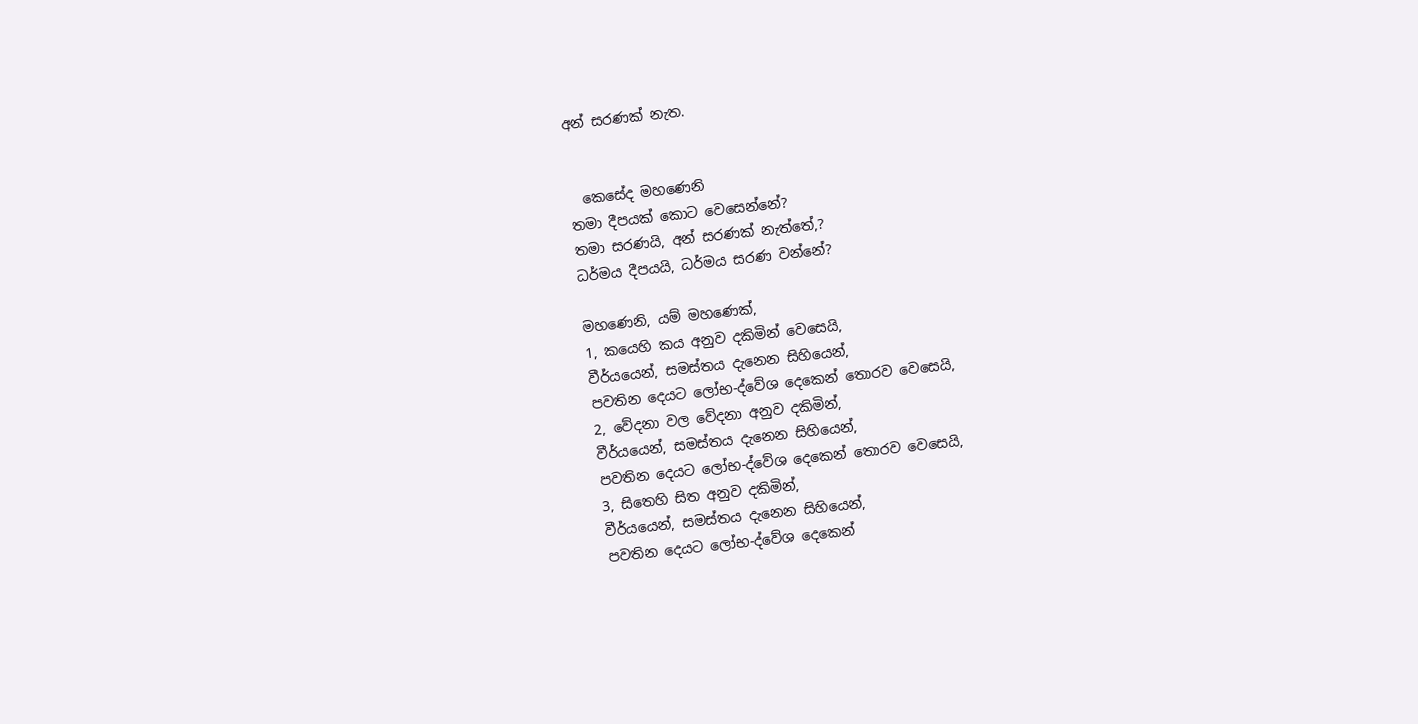අන් සරණක් නැත.


  කෙසේද මහණෙනි
තමා දීපයක් කොට වෙසෙන්නේ?
තමා සරණයි, අන් සරණක් නැත්තේ,?
ධර්මය දීපයයි, ධර්මය සරණ වන්නේ?

මහණෙනි, යම් මහණෙක්,
1, කයෙහි කය අනුව දකිමින් වෙසෙයි,
වීර්යයෙන්, සමස්තය දැනෙන සිහියෙන්,
පවතින දෙයට ලෝභ-ද්වේශ දෙකෙන් තොරව වෙසෙයි,
2, වේදනා වල වේදනා අනුව දකිමින්,
වීර්යයෙන්, සමස්තය දැනෙන සිහියෙන්,
පවතින දෙයට ලෝභ-ද්වේශ දෙකෙන් තොරව වෙසෙයි,
3, සිතෙහි සිත අනුව දකිමින්,
වීර්යයෙන්, සමස්තය දැනෙන සිහියෙන්,
පවතින දෙයට ලෝභ-ද්වේශ දෙකෙන්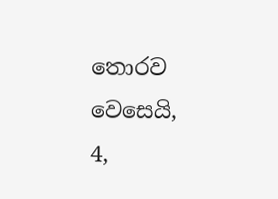තොරව වෙසෙයි,
4,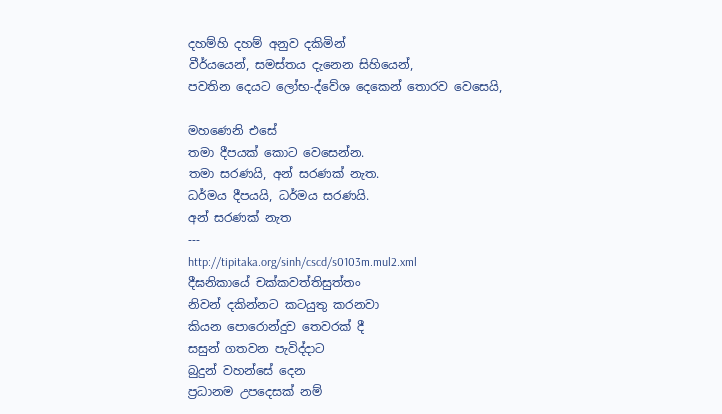දහම්හි දහම් අනුව දකිමින්
වීර්යයෙන්, සමස්තය දැනෙන සිහියෙන්,
පවතින දෙයට ලෝභ-ද්වේශ දෙකෙන් තොරව වෙසෙයි,

මහණෙනි එසේ
තමා දීපයක් කොට වෙසෙන්න.
තමා සරණයි, අන් සරණක් නැත.
ධර්මය දීපයයි, ධර්මය සරණයි.
අන් සරණක් නැත
---
http://tipitaka.org/sinh/cscd/s0103m.mul2.xml
දීඝනිකායේ චක්‌කවත්‌තිසුත්‌තං
නිවන් දකින්නට කටයුතු කරනවා
කියන පොරොන්දුව තෙවරක් දී
සසුන් ගතවන පැවිද්දාට
බුදුන් වහන්සේ දෙන
ප්‍රධානම උපදෙසක් නම්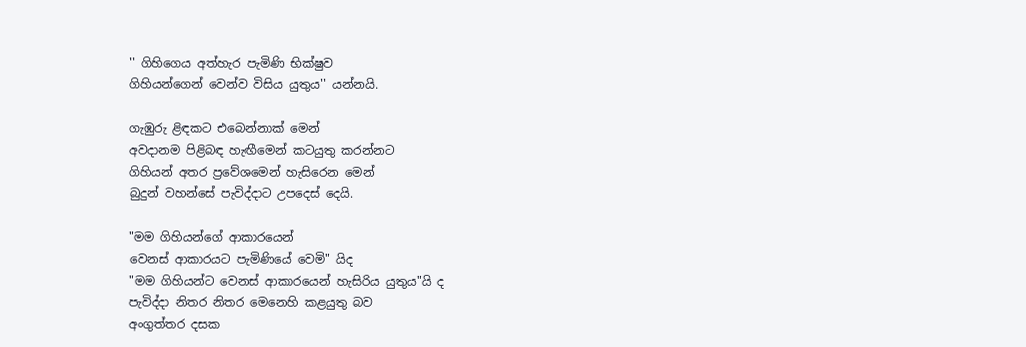'' ගිහිගෙය අත්හැර පැමිණි භික්ෂුව
ගිහියන්ගෙන් වෙන්ව විසිය යුතුය'' යන්නයි.

ගැඹුරු ළිඳකට එබෙන්නාක් මෙන්
අවදානම පිළිබඳ හැඟීමෙන් කටයුතු කරන්නට
ගිහියන් අතර ප්‍රවේශමෙන් හැසිරෙන මෙන්
බුදුන් වහන්සේ පැවිද්දාට උපදෙස් දෙයි.

"මම ගිහියන්ගේ ආකාරයෙන්
වෙනස් ආකාරයට පැමිණියේ වෙමි" යිද
"මම ගිහියන්ට වෙනස් ආකාරයෙන් හැසිරිය යුතුය"යි ද
පැවිද්දා නිතර නිතර මෙනෙහි කළයුතු බව
අංගුත්තර දසක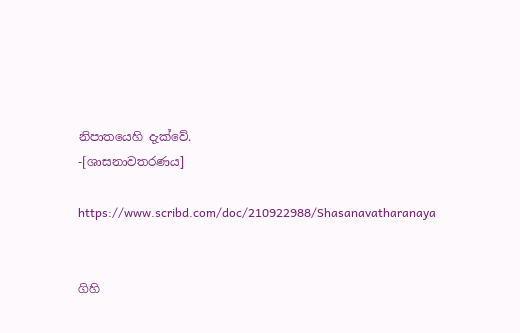නිපාතයෙහි දැක්වේ.
-[ශාසනාවතරණය]

https://www.scribd.com/doc/210922988/Shasanavatharanaya


ගිහි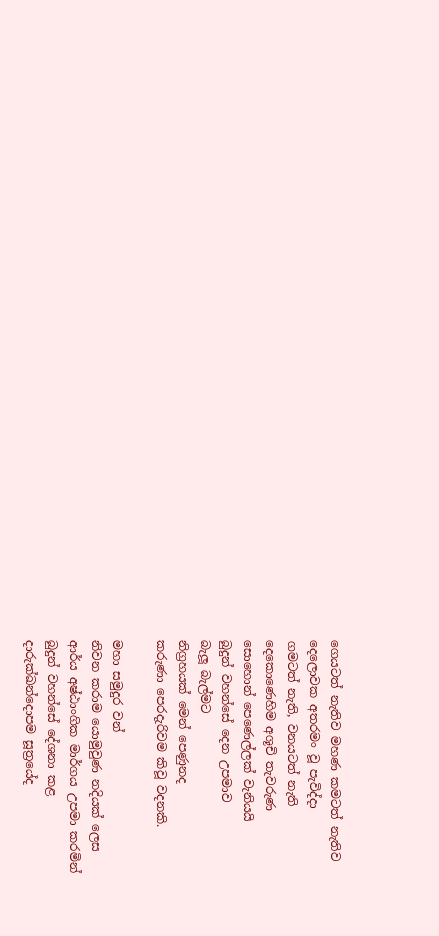ගෙයටත් නැතිව මහණ කමටත් නැතිව
දෙලොවක අතරමං වූ පැවිද්දා
ගමටත් නැති, වනයටත් නැති
දෙකොණෙහිම අශූචි තැවරුණ
සොහොන් පෙණෙල්ලක් වැනියයි
බුදුන් වහන්සේ දෙන උපමාව
බැලූ බැල්මට
නිග්‍රහයක් මෙන් පෙණුනද
කරුණා පෙරදැරිවම කිවූ වදනකි.

මහා සමුදුර වන්
නිවන කරාම යොමුවුණ නදියක් ලෙස
ආර්ය අෂ්ඨාංගික මාර්ගය උපමා කරමින්
බුදුන් වහන්සේ දේශනා කළ
දාරුක්ඛන්දොපම සූත්‍රයේද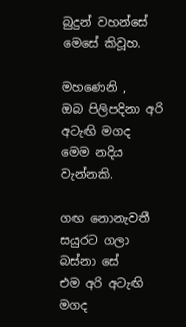බුදුන් වහන්සේ මෙසේ කිවූහ.

මහණෙනි ,
ඔබ පිලිපදිනා අරි අටැඟි මගද
මෙම නදිය වැන්නකි.

ගඟ නොනැවතී සයුරට ගලා බස්නා සේ
එම අරි අටැඟි මගද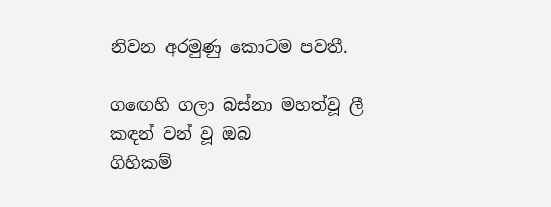නිවන අරමුණු කොටම පවතී.

ගඟෙහි ගලා බස්නා මහත්වූ ලී කඳන් වන් වූ ඔබ
ගිහිකම්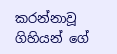කරන්නාවූ
ගිහියන් ගේ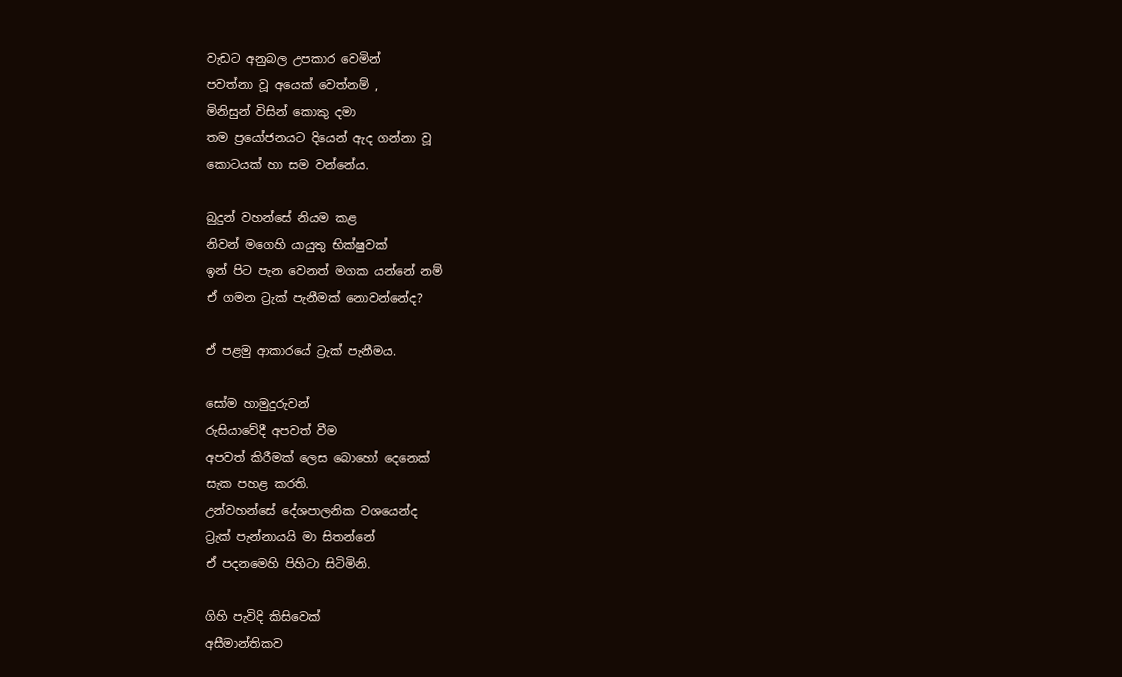වැඩට අනුබල උපකාර වෙමින්
පවත්නා වූ අයෙක් වෙත්නම් ,
මිනිසුන් විසින් කොකු දමා
තම ප්‍රයෝජනයට දියෙන් ඇද ගන්නා වූ
කොටයක් හා සම වන්නේය.

බුදුන් වහන්සේ නියම කළ
නිවන් මගෙහි යායුතු භික්ෂුවක්
ඉන් පිට පැන වෙනත් මගක යන්නේ නම්
ඒ ගමන ට්‍රැක් පැනීමක් නොවන්නේද?

ඒ පළමු ආකාරයේ ට්‍රැක් පැනීමය.

සෝම හාමුදුරුවන්
රුසියාවේදී අපවත් වීම
අපවත් කිරීමක් ලෙස බොහෝ දෙනෙක්
සැක පහළ කරති.
උන්වහන්සේ දේශපාලනික වශයෙන්ද
ට්‍රැක් පැන්නායයි මා සිතන්නේ
ඒ පදනමෙහි පිහිටා සිටිමිනි.

ගිහි පැවිදි කිසිවෙක්
අසීමාන්තිකව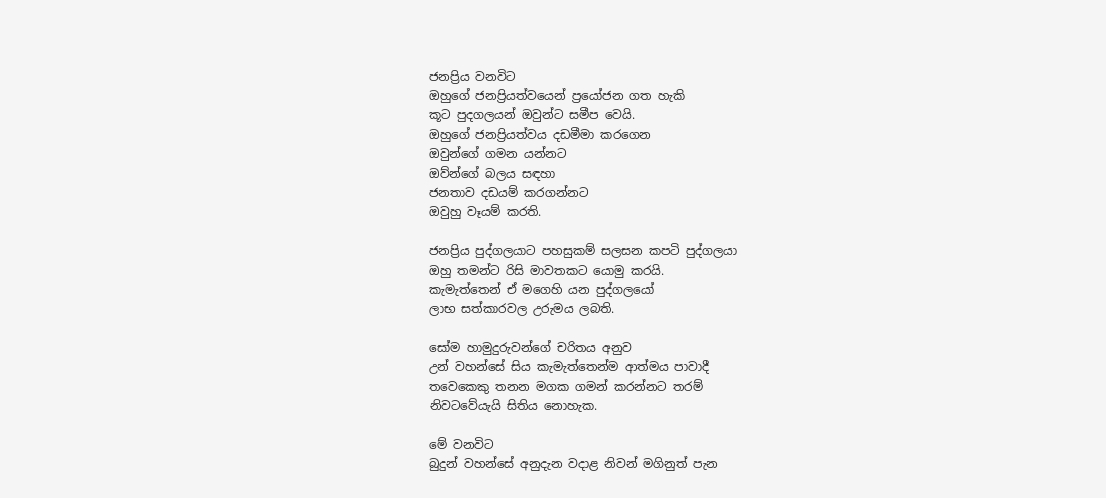ජනප්‍රිය වනවිට
ඔහුගේ ජනප්‍රියත්වයෙන් ප්‍රයෝජන ගත හැකි
කූට පුදගලයන් ඔවුන්ට සමීප වෙයි.
ඔහුගේ ජනප්‍රියත්වය දඩමීමා කරගෙන
ඔවුන්ගේ ගමන යන්නට
ඔව්න්ගේ බලය සඳහා
ජනතාව දඩයම් කරගන්නට
ඔවුහු වෑයම් කරති.

ජනප්‍රිය පුද්ගලයාට පහසුකම් සලසන කපටි පුද්ගලයා
ඔහු තමන්ට රිසි මාවතකට යොමු කරයි.
කැමැත්තෙන් ඒ මගෙහි යන පුද්ගලයෝ
ලාභ සත්කාරවල උරුමය ලබති.

සෝම හාමුදුරුවන්ගේ චරිතය අනුව
උන් වහන්සේ සිය කැමැත්තෙන්ම ආත්මය පාවාදී
තවෙකෙකු තනන මගක ගමන් කරන්නට තරම්
නිවටවේයැයි සිතිය නොහැක.

මේ වනවිට
බුදුන් වහන්සේ අනුදැන වදාළ නිවන් මගිනුත් පැන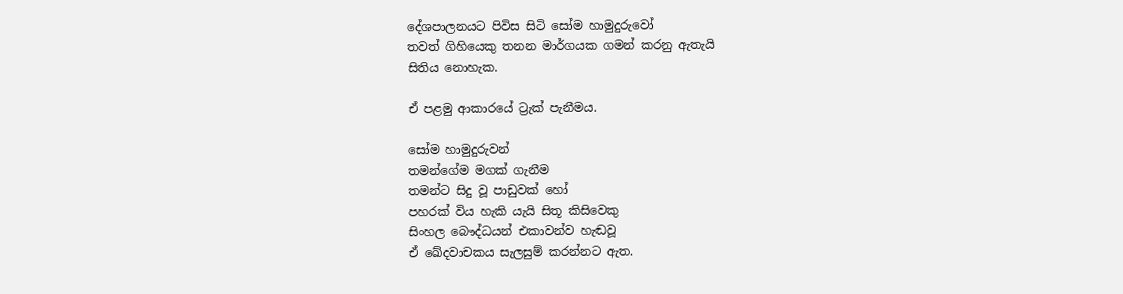දේශපාලනයට පිවිස සිටි සෝම හාමුදුරුවෝ
තවත් ගිහියෙකු තනන මාර්ගයක ගමන් කරනු ඇතැයි
සිතිය නොහැක.

ඒ පළමු ආකාරයේ ට්‍රැක් පැනීමය.

සෝම හාමුදුරුවන්
තමන්ගේම මගක් ගැනීම
තමන්ට සිදු වූ පාඩුවක් හෝ
පහරක් විය හැකි යැයි සිතූ කිසිවෙකු
සිංහල බෞද්ධයන් එකාවන්ව හැඬවූ
ඒ ඛේදවාචකය සැලසුම් කරන්නට ඇත.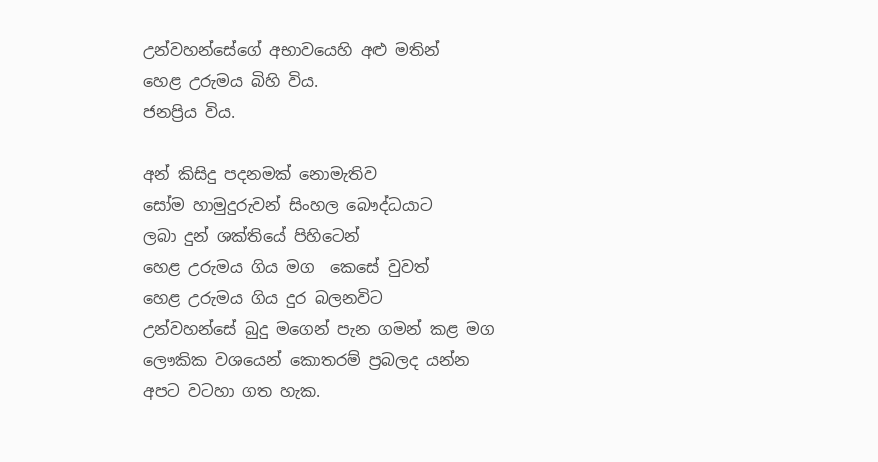උන්වහන්සේගේ අභාවයෙහි අළු මතින්
හෙළ උරුමය බිහි විය.
ජනප්‍රිය විය.

අන් කිසිදු පදනමක් නොමැතිව
සෝම හාමුදුරුවන් සිංහල බෞද්ධයාට
ලබා දුන් ශක්තියේ පිහිටෙන්
හෙළ උරුමය ගිය මග  කෙසේ වුවත්
හෙළ උරුමය ගිය දුර බලනවිට
උන්වහන්සේ බුදු මගෙන් පැන ගමන් කළ මග
ලෞකික වශයෙන් කොතරම් ප්‍රබලද යන්න
අපට වටහා ගත හැක.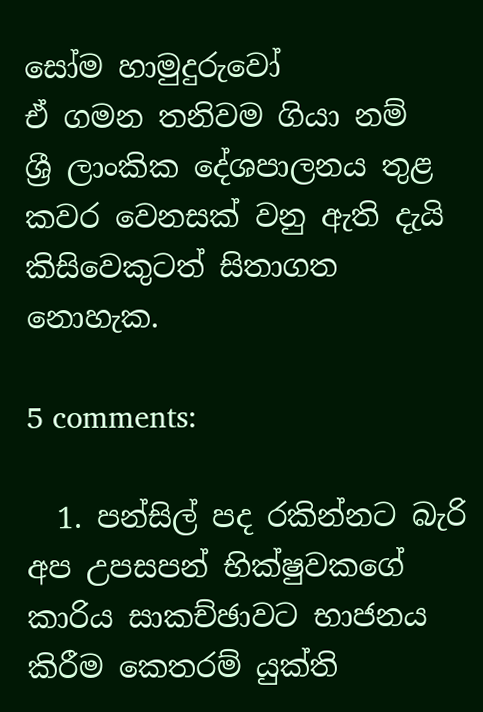සෝම හාමුදුරුවෝ
ඒ ගමන තනිවම ගියා නම්
ශ්‍රී ලාංකික දේශපාලනය තුළ
කවර වෙනසක් වනු ඇති දැයි
කිසිවෙකුටත් සිතාගත නොහැක.

5 comments:

  1. පන්සිල් පද රකින්නට බැරි අප උපසපන් භික්ෂුවකගේ කාරිය සාකච්ඡාවට භාජනය කිරීම කෙතරම් යුක්ති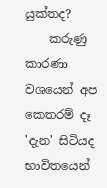යුක්තද?
    කරුණු කාරණා වශයෙන් අප කෙතරම් දෑ 'දැන' සිටියද භාවිතයෙන්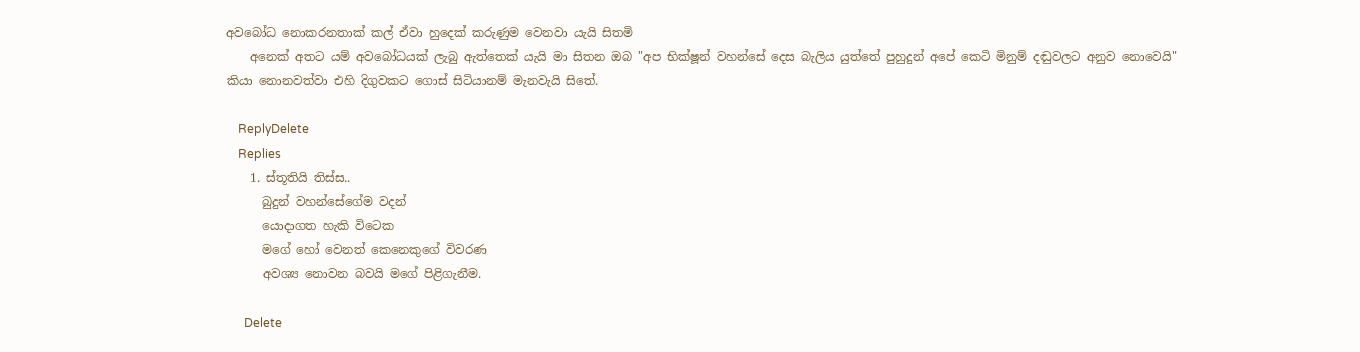අවබෝධ නොකරනතාක් කල් ඒවා හුදෙක් කරුණුම වෙනවා යැයි සිතමි
    අනෙක් අතට යම් අවබෝධයක් ලැබු ඇත්තෙක් යැයි මා සිතන ඔබ "අප භික්ෂූන් වහන්සේ දෙස බැලිය යුත්තේ පුහුදුන් අපේ කෙටි මිනුම් දඬුවලට අනුව නොවෙයි" කියා නොනවත්වා එහි දිගුවකට ගොස් සිටියානම් මැනවැයි සිතේ.

    ReplyDelete
    Replies
    1. ස්තූතියි තිස්ස..
      බුදුන් වහන්සේගේම වදන්
      යොදාගත හැකි විටෙක
      මගේ හෝ වෙනත් කෙනෙකුගේ විවරණ
      අවශ්‍ය නොවන බවයි මගේ පිළිගැනීම.

      Delete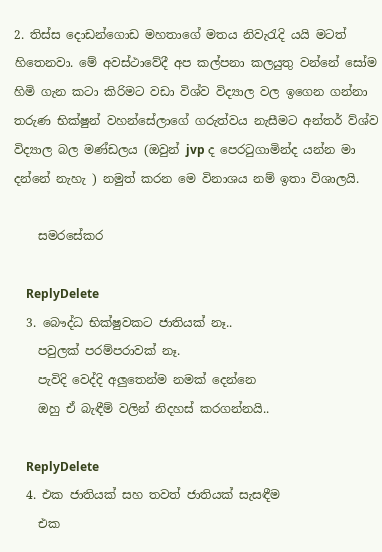2. තිස්ස දොඩන්ගොඩ මහතාගේ මතය නිවැරැදි යයි මටත් හිතෙනවා. මේ අවස්ථාවේදී අප කල්පනා කලයුතු වන්නේ සෝම හිමි ගැන කටා කිරිමට වඩා විශ්ව විද්‍යාල වල ඉගෙන ගන්නා තරුණ භික්ෂුන් වහන්සේලාගේ ගරුත්වය නැසීමට අන්තර් ව්ශ්ව විද්‍යාල බල මණ්ඩලය (ඔවුන් jvp ද පෙරටුගාමින්ද යන්න මා දන්නේ නැහැ ) නමුත් කරන මෙ විනාශය නම් ඉතා විශාලයි.

    සමරසේකර

    ReplyDelete
  3. බෞද්ධ භික්ෂුවකට ජාතියක් නෑ..
    පවුලක් පරම්පරාවක් නෑ.
    පැවිදි වෙද්දි අලුතෙන්ම නමක් දෙන්නෙ
    ඔහු ඒ බැඳීම් වලින් නිදහස් කරගන්නයි..

    ReplyDelete
  4. එක ජාතියක් සහ තවත් ජාතියක් සැසඳීම
    එක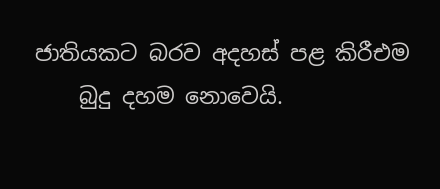ජාතියකට බරව අදහස් පළ කිරීඑම
    බුදු දහම නොවෙයි.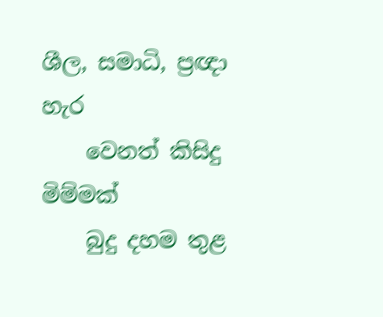ශීල, සමාධි, ප්‍රඥා හැර
    වෙනත් කිසිදු මිම්මක්
    බුදු දහම තුළ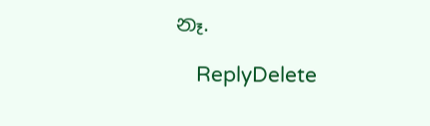නෑ.

    ReplyDelete